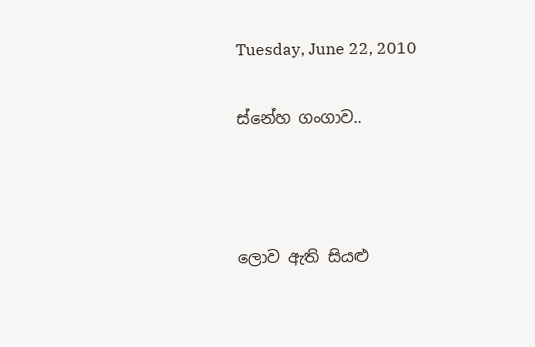Tuesday, June 22, 2010

ස්නේහ ගංගාව..



ලොව ඇති සියළු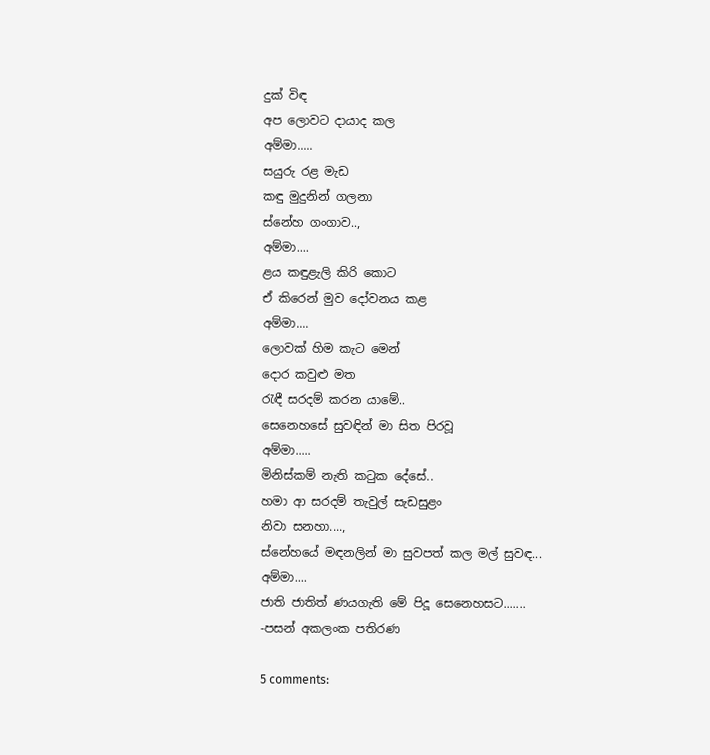දුක් විඳ
අප ලොවට දායාද කල
අම්මා.....
සයුරු රළ මැඩ
කඳු මුදුනින් ගලනා
ස්නේහ ගංගාව..,
අම්මා....
ළය කඳුළැලි කිරි කොට
ඒ කිරෙන් මුව දෝවනය කළ
අම්මා....
ලොවක් හිම කැට මෙන්
දොර කවුළු මත
රැඳී සරදම් කරන යාමේ..
සෙනෙහසේ සුවඳින් මා සිත පිරවූ
අම්මා.....
මිනිස්කම් නැති ක‍ටුක දේසේ..
හමා ආ සරදම් තැවුල් සැඩසුළං
නිවා සනහා....,
ස්නේහයේ මඳනලින් මා සුවපත් කල මල් සුවඳ...
අම්මා....
ජාති ජාතිත් ණයගැති මේ පිදූ සෙනෙහසට.......
-පසන් අකලංක පතිරණ

5 comments: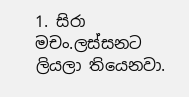1. සිරා මචං.ලස්සනට ලියලා තියෙනවා.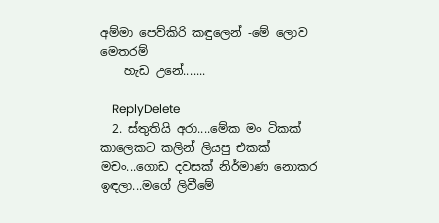අම්මා පෙව්කිරි කඳුලෙන් -මේ ලොව මෙතරම්
    හැඩ උනේ.......

    ReplyDelete
  2. ස්තුතියි අරා....මේක මං ටිකක් කාලෙකට කලින් ලියපු එකක් මචං...ගොඩ දවසක් නිර්මාණ නොකර ඉඳලා...මගේ ලිවීමේ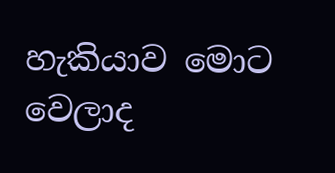හැකියාව මොට වෙලාද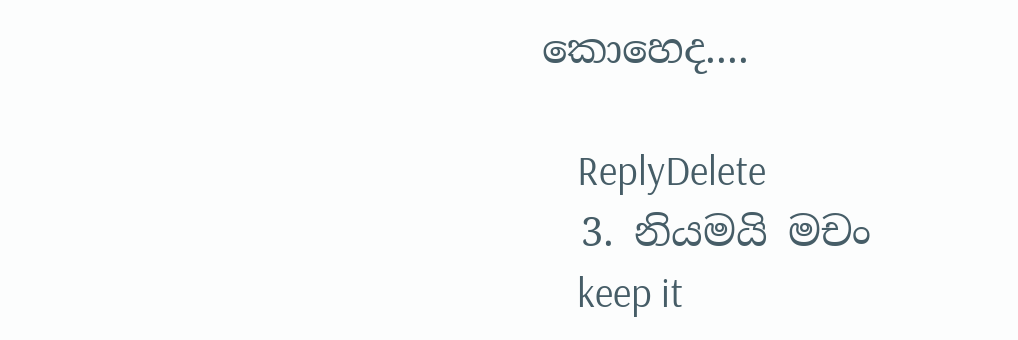කොහෙද....

    ReplyDelete
  3. නියමයි මචං
    keep it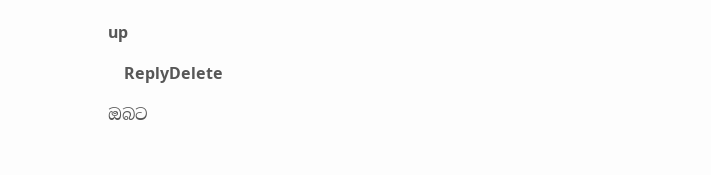up

    ReplyDelete

ඔබට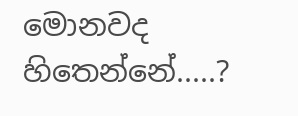මොනවද හිතෙන්නේ.....?